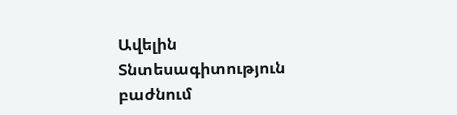Ավելին Տնտեսագիտություն բաժնում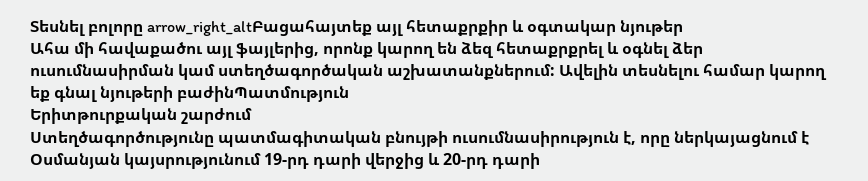Տեսնել բոլորը arrow_right_altԲացահայտեք այլ հետաքրքիր և օգտակար նյութեր
Ահա մի հավաքածու այլ ֆայլերից, որոնք կարող են ձեզ հետաքրքրել և օգնել ձեր ուսումնասիրման կամ ստեղծագործական աշխատանքներում: Ավելին տեսնելու համար կարող եք գնալ նյութերի բաժինՊատմություն
Երիտթուրքական շարժում
Ստեղծագործությունը պատմագիտական բնույթի ուսումնասիրություն է, որը ներկայացնում է Օսմանյան կայսրությունում 19-րդ դարի վերջից և 20-րդ դարի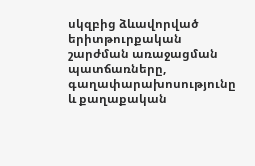սկզբից ձևավորված երիտթուրքական շարժման առաջացման պատճառները, գաղափարախոսությունը և քաղաքական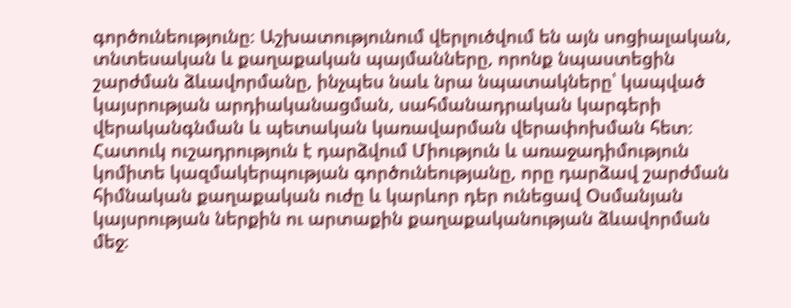գործունեությունը։ Աշխատությունում վերլուծվում են այն սոցիալական, տնտեսական և քաղաքական պայմանները, որոնք նպաստեցին շարժման ձևավորմանը, ինչպես նաև նրա նպատակները՝ կապված կայսրության արդիականացման, սահմանադրական կարգերի վերականգնման և պետական կառավարման վերափոխման հետ։ Հատուկ ուշադրություն է դարձվում Միություն և առաջադիմություն կոմիտե կազմակերպության գործունեությանը, որը դարձավ շարժման հիմնական քաղաքական ուժը և կարևոր դեր ունեցավ Օսմանյան կայսրության ներքին ու արտաքին քաղաքականության ձևավորման մեջ։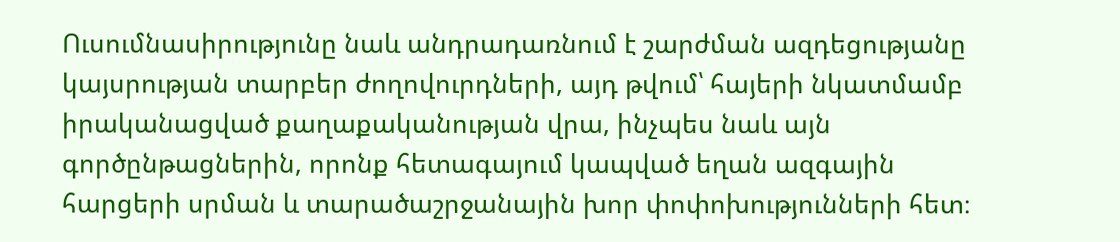Ուսումնասիրությունը նաև անդրադառնում է շարժման ազդեցությանը կայսրության տարբեր ժողովուրդների, այդ թվում՝ հայերի նկատմամբ իրականացված քաղաքականության վրա, ինչպես նաև այն գործընթացներին, որոնք հետագայում կապված եղան ազգային հարցերի սրման և տարածաշրջանային խոր փոփոխությունների հետ։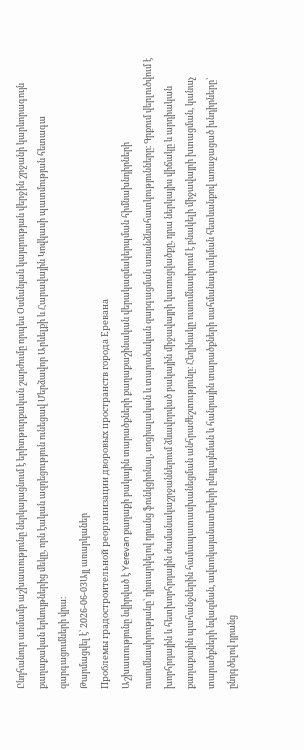Ընդհանուր առմամբ աշխատությունը ներկայացնում է երիտթուրքական շարժումը որպես Օսմանյան կայսրության վերջին շրջանի կարևորագույն քաղաքական երևույթներից մեկը, որն էական ազդեցություն ունեցավ Մերձավոր Արևելքի և Հարավային Կովկասի պատմության հետագա զարգացումների վրա։
Թարմացվել է՝ 2026-06-03Այլ առարկաներ
Проблемы градостроительной реорганизации дворовых пространств города Еревана
Աշխատությունը նվիրված է Yerevan քաղաքի բակային տարածքների քաղաքաշինական վերակազմակերպման հիմնախնդիրների ուսումնասիրությանը՝ դիտարկելով դրանց ֆունկցիոնալ, սոցիալական և տարածական զարգացման առանձնահատկությունները։ Գրքում վերլուծվում է խորհրդային և հետխորհրդային ժամանակաշրջաններում ձևավորված բակային միջավայրի կառուցվածքը, դրա ներկայիս վիճակը և արդիական քաղաքային պահանջներին համապատասխանեցման անհրաժեշտությունը։ Հեղինակը ուսումնասիրում է բնակելի միջավայրի խտացման, կանաչ տարածքների նվազման, ավտոկայանատեղերի ընդլայնման և հանրային տարածքների սահմանափակման հետևանքով առաջացած խնդիրները՝ ընդգծելով դրանց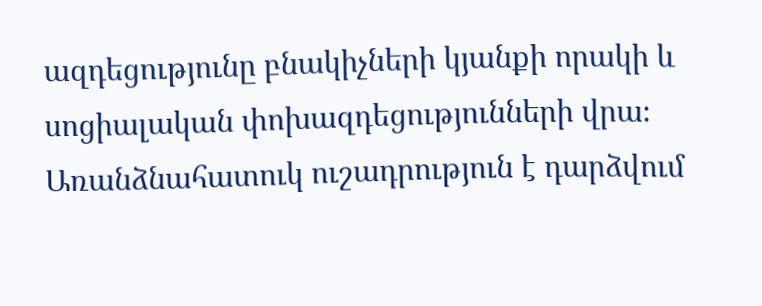ազդեցությունը բնակիչների կյանքի որակի և սոցիալական փոխազդեցությունների վրա։ Առանձնահատուկ ուշադրություն է դարձվում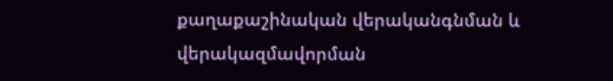քաղաքաշինական վերականգնման և վերակազմավորման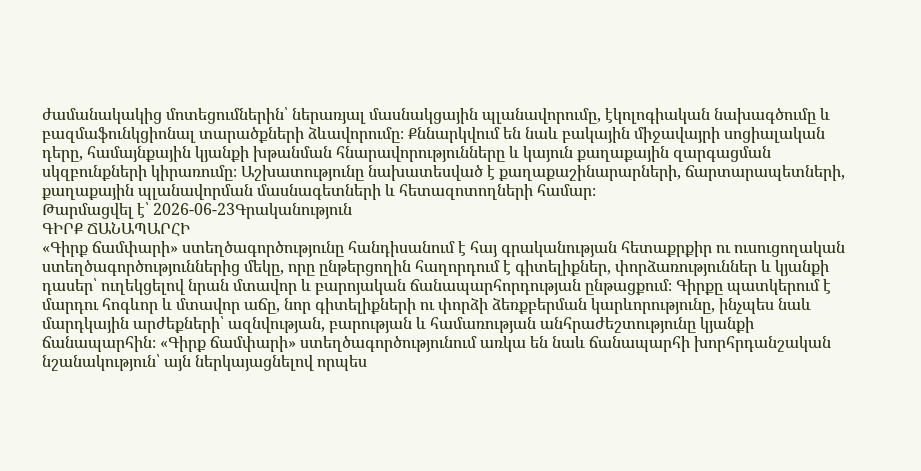ժամանակակից մոտեցումներին՝ ներառյալ մասնակցային պլանավորումը, էկոլոգիական նախագծումը և բազմաֆունկցիոնալ տարածքների ձևավորումը։ Քննարկվում են նաև բակային միջավայրի սոցիալական դերը, համայնքային կյանքի խթանման հնարավորությունները և կայուն քաղաքային զարգացման սկզբունքների կիրառումը։ Աշխատությունը նախատեսված է քաղաքաշինարարների, ճարտարապետների, քաղաքային պլանավորման մասնագետների և հետազոտողների համար։
Թարմացվել է՝ 2026-06-23Գրականություն
ԳԻՐՔ ՃԱՆԱՊԱՐՀԻ
«Գիրք ճամփարի» ստեղծագործությունը հանդիսանում է հայ գրականության հետաքրքիր ու ուսուցողական ստեղծագործություններից մեկը, որը ընթերցողին հաղորդում է գիտելիքներ, փորձառություններ և կյանքի դասեր՝ ուղեկցելով նրան մտավոր և բարոյական ճանապարհորդության ընթացքում։ Գիրքը պատկերում է մարդու հոգևոր և մտավոր աճը, նոր գիտելիքների ու փորձի ձեռքբերման կարևորությունը, ինչպես նաև մարդկային արժեքների՝ ազնվության, բարության և համառության անհրաժեշտությունը կյանքի ճանապարհին։ «Գիրք ճամփարի» ստեղծագործությունում առկա են նաև ճանապարհի խորհրդանշական նշանակություն՝ այն ներկայացնելով որպես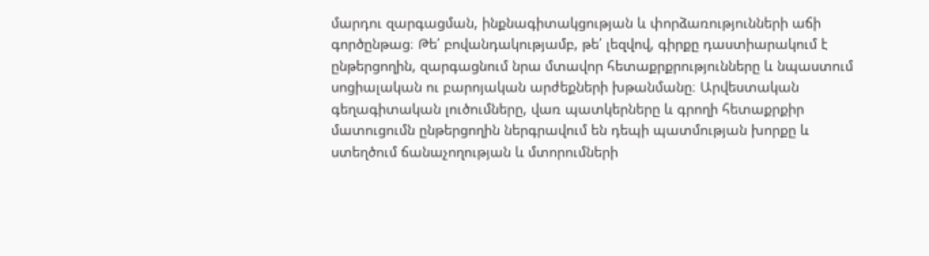մարդու զարգացման, ինքնագիտակցության և փորձառությունների աճի գործընթաց։ Թե՛ բովանդակությամբ, թե՛ լեզվով, գիրքը դաստիարակում է ընթերցողին, զարգացնում նրա մտավոր հետաքրքրությունները և նպաստում սոցիալական ու բարոյական արժեքների խթանմանը։ Արվեստական գեղագիտական լուծումները, վառ պատկերները և գրողի հետաքրքիր մատուցումն ընթերցողին ներգրավում են դեպի պատմության խորքը և ստեղծում ճանաչողության և մտորումների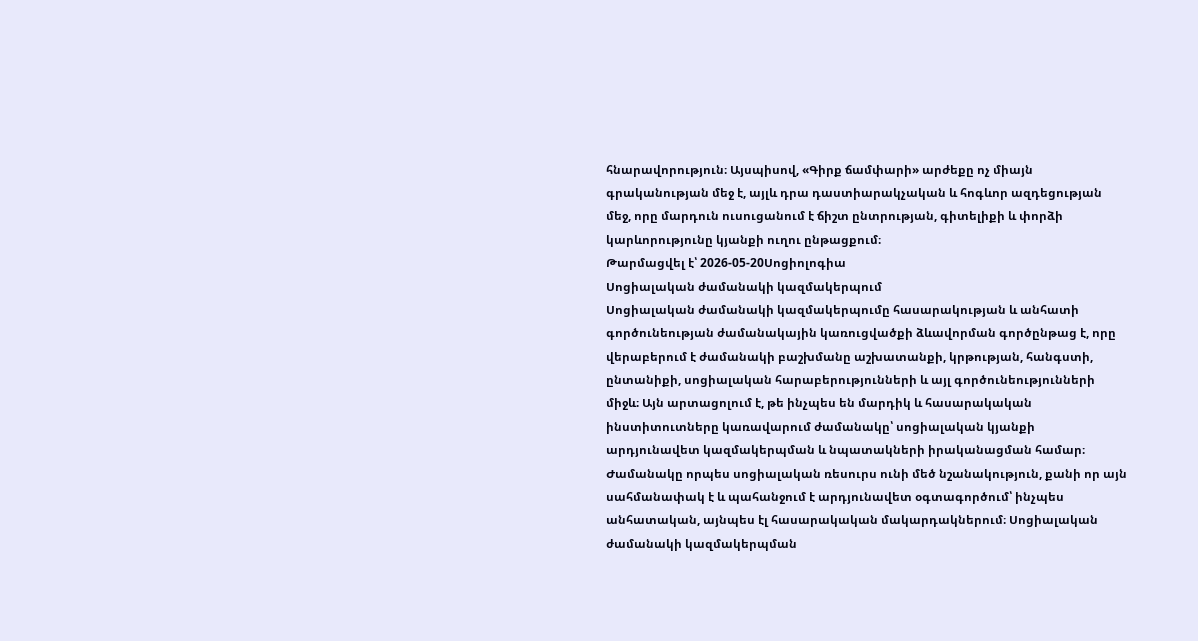հնարավորություն։ Այսպիսով, «Գիրք ճամփարի» արժեքը ոչ միայն գրականության մեջ է, այլև դրա դաստիարակչական և հոգևոր ազդեցության մեջ, որը մարդուն ուսուցանում է ճիշտ ընտրության, գիտելիքի և փորձի կարևորությունը կյանքի ուղու ընթացքում։
Թարմացվել է՝ 2026-05-20Սոցիոլոգիա
Սոցիալական ժամանակի կազմակերպում
Սոցիալական ժամանակի կազմակերպումը հասարակության և անհատի գործունեության ժամանակային կառուցվածքի ձևավորման գործընթաց է, որը վերաբերում է ժամանակի բաշխմանը աշխատանքի, կրթության, հանգստի, ընտանիքի, սոցիալական հարաբերությունների և այլ գործունեությունների միջև։ Այն արտացոլում է, թե ինչպես են մարդիկ և հասարակական ինստիտուտները կառավարում ժամանակը՝ սոցիալական կյանքի արդյունավետ կազմակերպման և նպատակների իրականացման համար։ Ժամանակը որպես սոցիալական ռեսուրս ունի մեծ նշանակություն, քանի որ այն սահմանափակ է և պահանջում է արդյունավետ օգտագործում՝ ինչպես անհատական, այնպես էլ հասարակական մակարդակներում։ Սոցիալական ժամանակի կազմակերպման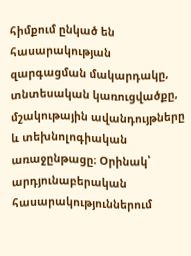հիմքում ընկած են հասարակության զարգացման մակարդակը, տնտեսական կառուցվածքը, մշակութային ավանդույթները և տեխնոլոգիական առաջընթացը։ Օրինակ՝ արդյունաբերական հասարակություններում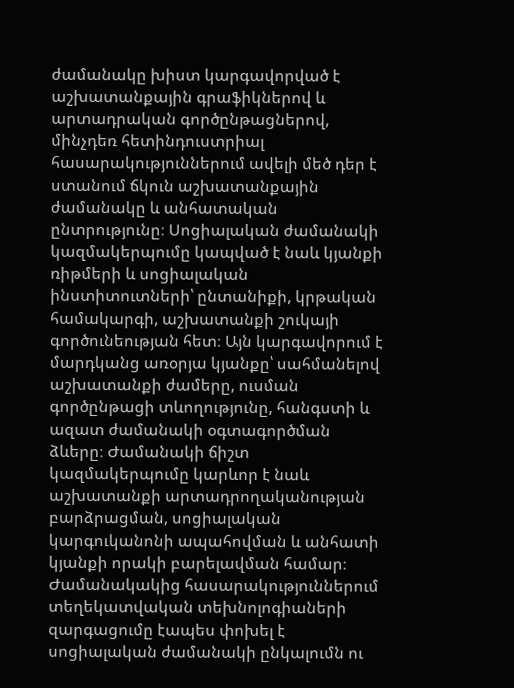ժամանակը խիստ կարգավորված է աշխատանքային գրաֆիկներով և արտադրական գործընթացներով, մինչդեռ հետինդուստրիալ հասարակություններում ավելի մեծ դեր է ստանում ճկուն աշխատանքային ժամանակը և անհատական ընտրությունը։ Սոցիալական ժամանակի կազմակերպումը կապված է նաև կյանքի ռիթմերի և սոցիալական ինստիտուտների՝ ընտանիքի, կրթական համակարգի, աշխատանքի շուկայի գործունեության հետ։ Այն կարգավորում է մարդկանց առօրյա կյանքը՝ սահմանելով աշխատանքի ժամերը, ուսման գործընթացի տևողությունը, հանգստի և ազատ ժամանակի օգտագործման ձևերը։ Ժամանակի ճիշտ կազմակերպումը կարևոր է նաև աշխատանքի արտադրողականության բարձրացման, սոցիալական կարգուկանոնի ապահովման և անհատի կյանքի որակի բարելավման համար։ Ժամանակակից հասարակություններում տեղեկատվական տեխնոլոգիաների զարգացումը էապես փոխել է սոցիալական ժամանակի ընկալումն ու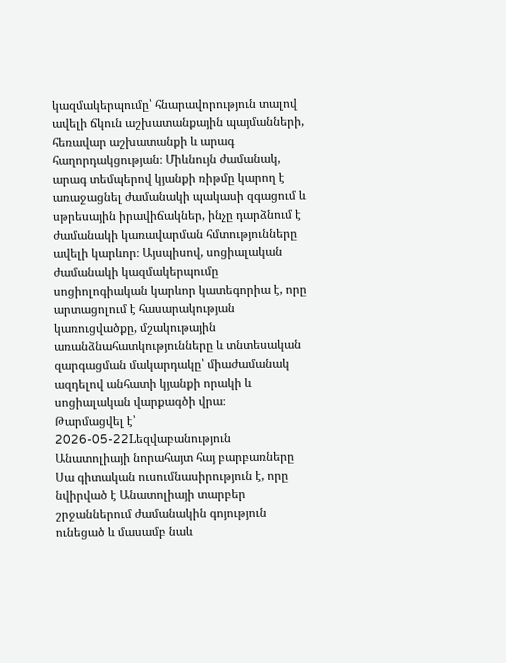կազմակերպումը՝ հնարավորություն տալով ավելի ճկուն աշխատանքային պայմանների, հեռավար աշխատանքի և արագ հաղորդակցության։ Միևնույն ժամանակ, արագ տեմպերով կյանքի ռիթմը կարող է առաջացնել ժամանակի պակասի զգացում և սթրեսային իրավիճակներ, ինչը դարձնում է ժամանակի կառավարման հմտությունները ավելի կարևոր։ Այսպիսով, սոցիալական ժամանակի կազմակերպումը սոցիոլոգիական կարևոր կատեգորիա է, որը արտացոլում է հասարակության կառուցվածքը, մշակութային առանձնահատկությունները և տնտեսական զարգացման մակարդակը՝ միաժամանակ ազդելով անհատի կյանքի որակի և սոցիալական վարքագծի վրա։
Թարմացվել է՝ 2026-05-22Lեզվաբանություն
Անատոլիայի նորահայտ հայ բարբառները
Սա գիտական ուսումնասիրություն է, որը նվիրված է Անատոլիայի տարբեր շրջաններում ժամանակին գոյություն ունեցած և մասամբ նաև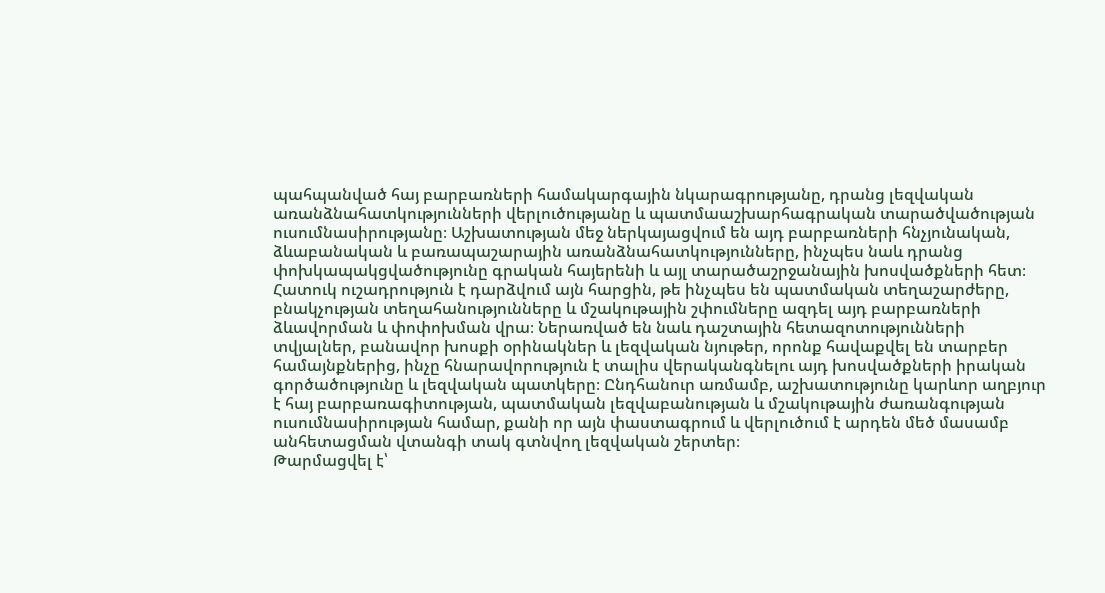պահպանված հայ բարբառների համակարգային նկարագրությանը, դրանց լեզվական առանձնահատկությունների վերլուծությանը և պատմաաշխարհագրական տարածվածության ուսումնասիրությանը։ Աշխատության մեջ ներկայացվում են այդ բարբառների հնչյունական, ձևաբանական և բառապաշարային առանձնահատկությունները, ինչպես նաև դրանց փոխկապակցվածությունը գրական հայերենի և այլ տարածաշրջանային խոսվածքների հետ։ Հատուկ ուշադրություն է դարձվում այն հարցին, թե ինչպես են պատմական տեղաշարժերը, բնակչության տեղահանությունները և մշակութային շփումները ազդել այդ բարբառների ձևավորման և փոփոխման վրա։ Ներառված են նաև դաշտային հետազոտությունների տվյալներ, բանավոր խոսքի օրինակներ և լեզվական նյութեր, որոնք հավաքվել են տարբեր համայնքներից, ինչը հնարավորություն է տալիս վերականգնելու այդ խոսվածքների իրական գործածությունը և լեզվական պատկերը։ Ընդհանուր առմամբ, աշխատությունը կարևոր աղբյուր է հայ բարբառագիտության, պատմական լեզվաբանության և մշակութային ժառանգության ուսումնասիրության համար, քանի որ այն փաստագրում և վերլուծում է արդեն մեծ մասամբ անհետացման վտանգի տակ գտնվող լեզվական շերտեր։
Թարմացվել է՝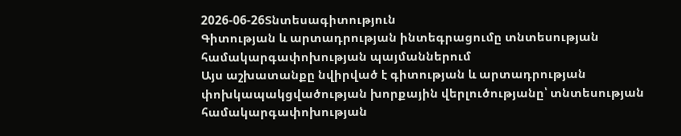2026-06-26Տնտեսագիտություն
Գիտության և արտադրության ինտեգրացումը տնտեսության համակարգափոխության պայմաններում
Այս աշխատանքը նվիրված է գիտության և արտադրության փոխկապակցվածության խորքային վերլուծությանը՝ տնտեսության համակարգափոխության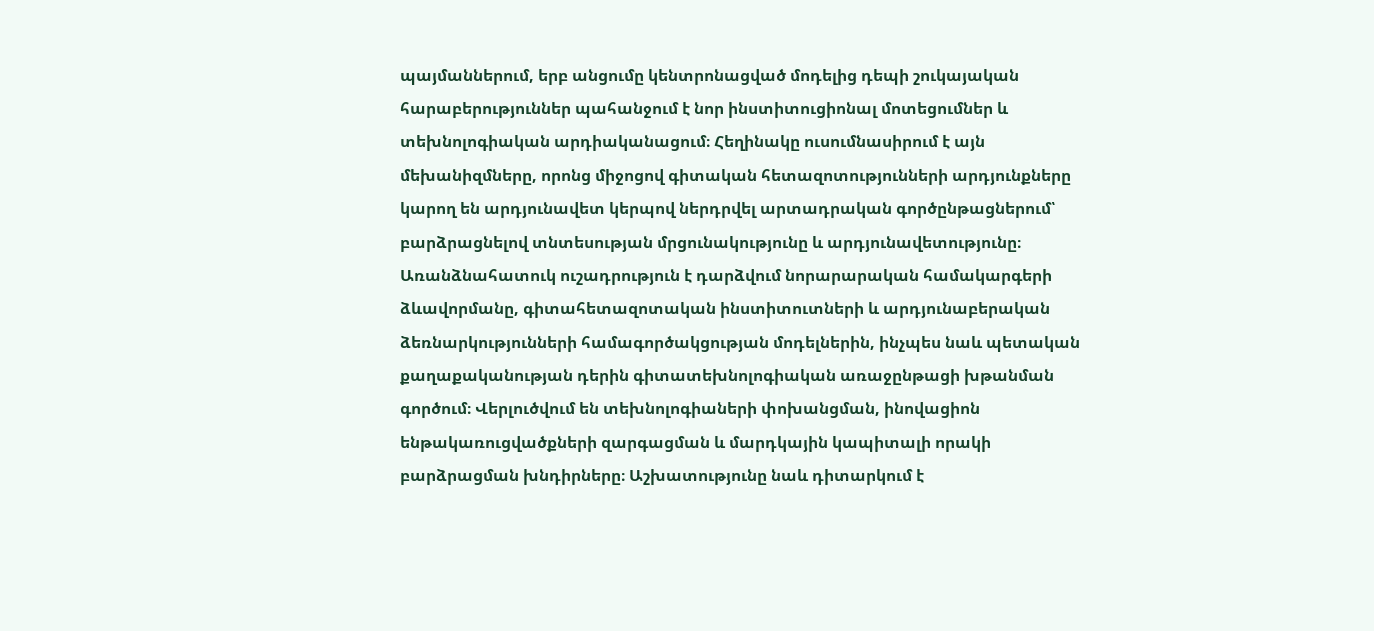պայմաններում, երբ անցումը կենտրոնացված մոդելից դեպի շուկայական հարաբերություններ պահանջում է նոր ինստիտուցիոնալ մոտեցումներ և տեխնոլոգիական արդիականացում։ Հեղինակը ուսումնասիրում է այն մեխանիզմները, որոնց միջոցով գիտական հետազոտությունների արդյունքները կարող են արդյունավետ կերպով ներդրվել արտադրական գործընթացներում՝ բարձրացնելով տնտեսության մրցունակությունը և արդյունավետությունը։ Առանձնահատուկ ուշադրություն է դարձվում նորարարական համակարգերի ձևավորմանը, գիտահետազոտական ինստիտուտների և արդյունաբերական ձեռնարկությունների համագործակցության մոդելներին, ինչպես նաև պետական քաղաքականության դերին գիտատեխնոլոգիական առաջընթացի խթանման գործում։ Վերլուծվում են տեխնոլոգիաների փոխանցման, ինովացիոն ենթակառուցվածքների զարգացման և մարդկային կապիտալի որակի բարձրացման խնդիրները։ Աշխատությունը նաև դիտարկում է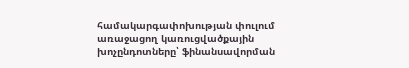համակարգափոխության փուլում առաջացող կառուցվածքային խոչընդոտները՝ ֆինանսավորման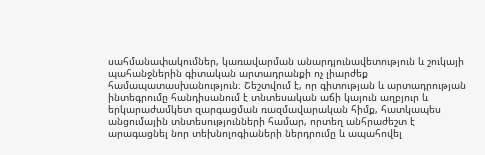սահմանափակումներ, կառավարման անարդյունավետություն և շուկայի պահանջներին գիտական արտադրանքի ոչ լիարժեք համապատասխանություն։ Շեշտվում է, որ գիտության և արտադրության ինտեգրումը հանդիսանում է տնտեսական աճի կայուն աղբյուր և երկարաժամկետ զարգացման ռազմավարական հիմք, հատկապես անցումային տնտեսությունների համար, որտեղ անհրաժեշտ է արագացնել նոր տեխնոլոգիաների ներդրումը և ապահովել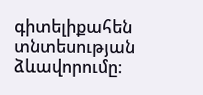գիտելիքահեն տնտեսության ձևավորումը։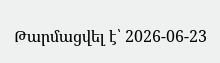Թարմացվել է՝ 2026-06-23